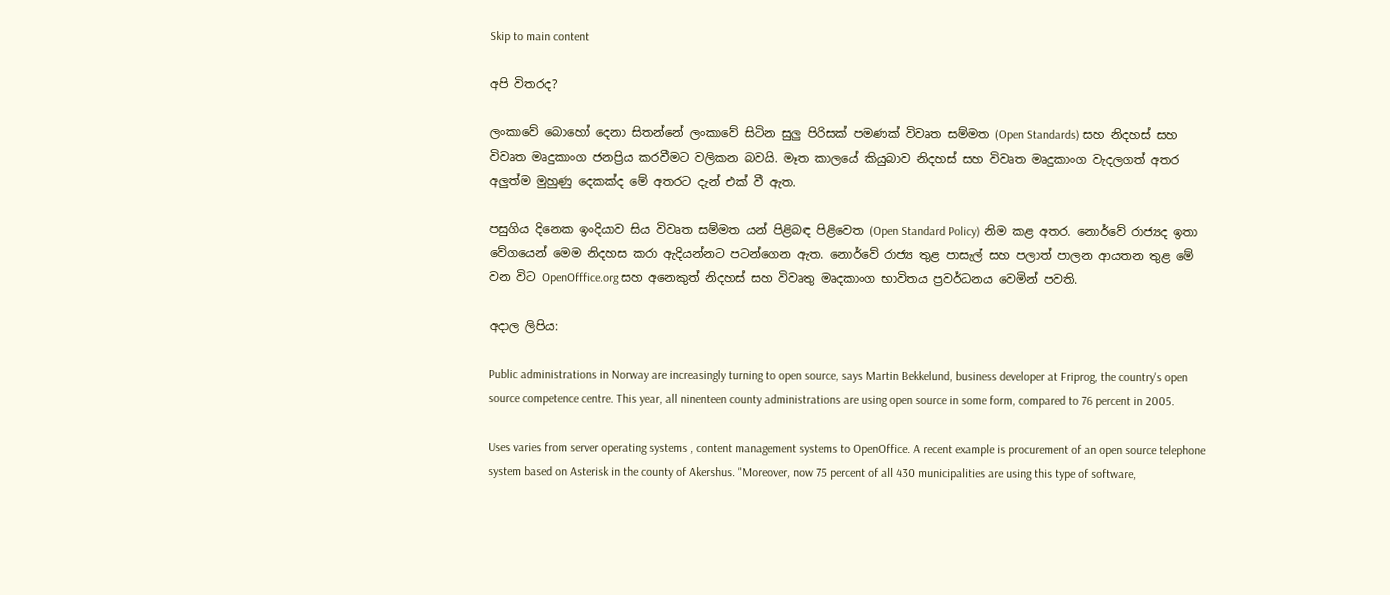Skip to main content

අපි විතරද?

ලංකාවේ බොහෝ දෙනා සිතන්නේ ලංකාවේ සිටින සුලු පිරිසක් පමණක් විවෘත සම්මත (Open Standards) සහ නිදහස් සහ විවෘත මෘදුකාංග ජනප්‍රිය කරවීමට වලිකන බවයි. මෑත කාලයේ කියුබාව නිදහස් සහ විවෘත මෘදුකාංග වැදලගත් අතර අලුත්ම මුහුණු දෙකක්ද මේ අතරට දැන් එක් වී ඇත.

පසුගිය දිනෙක ඉංදියාව සිය විවෘත සම්මත යන් පිළිබඳ පිළිවෙත (Open Standard Policy) නිම කළ අතර. නොර්වේ රාජ්‍යද ඉතා වේගයෙන් මෙම නිදහස කරා ඇදියන්නට පටන්ගෙන ඇත. නොර්වේ රාජ්‍ය තුළ පාසැල් සහ පලාත් පාලන ආයතන තුළ මේ වන විට OpenOfffice.org සහ අනෙකුත් නිදහස් සහ විවෘතු මෘදකාංග භාවිතය ප්‍රවර්ධනය වෙමින් පවති.

අදාල ලිපිය:

Public administrations in Norway are increasingly turning to open source, says Martin Bekkelund, business developer at Friprog, the country's open source competence centre. This year, all ninenteen county administrations are using open source in some form, compared to 76 percent in 2005.

Uses varies from server operating systems , content management systems to OpenOffice. A recent example is procurement of an open source telephone system based on Asterisk in the county of Akershus. "Moreover, now 75 percent of all 430 municipalities are using this type of software,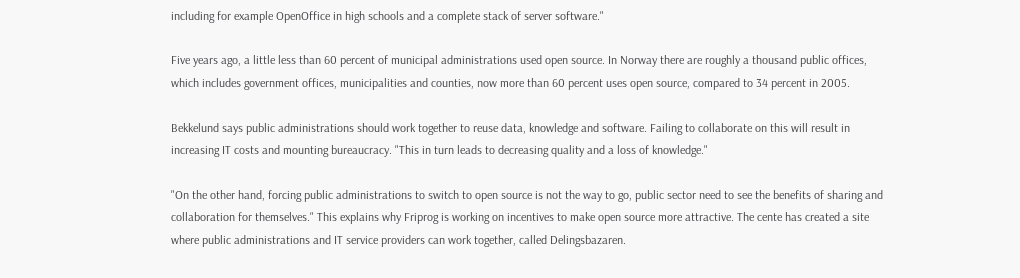including for example OpenOffice in high schools and a complete stack of server software."

Five years ago, a little less than 60 percent of municipal administrations used open source. In Norway there are roughly a thousand public offices, which includes government offices, municipalities and counties, now more than 60 percent uses open source, compared to 34 percent in 2005.

Bekkelund says public administrations should work together to reuse data, knowledge and software. Failing to collaborate on this will result in increasing IT costs and mounting bureaucracy. "This in turn leads to decreasing quality and a loss of knowledge."

"On the other hand, forcing public administrations to switch to open source is not the way to go, public sector need to see the benefits of sharing and collaboration for themselves." This explains why Friprog is working on incentives to make open source more attractive. The cente has created a site where public administrations and IT service providers can work together, called Delingsbazaren.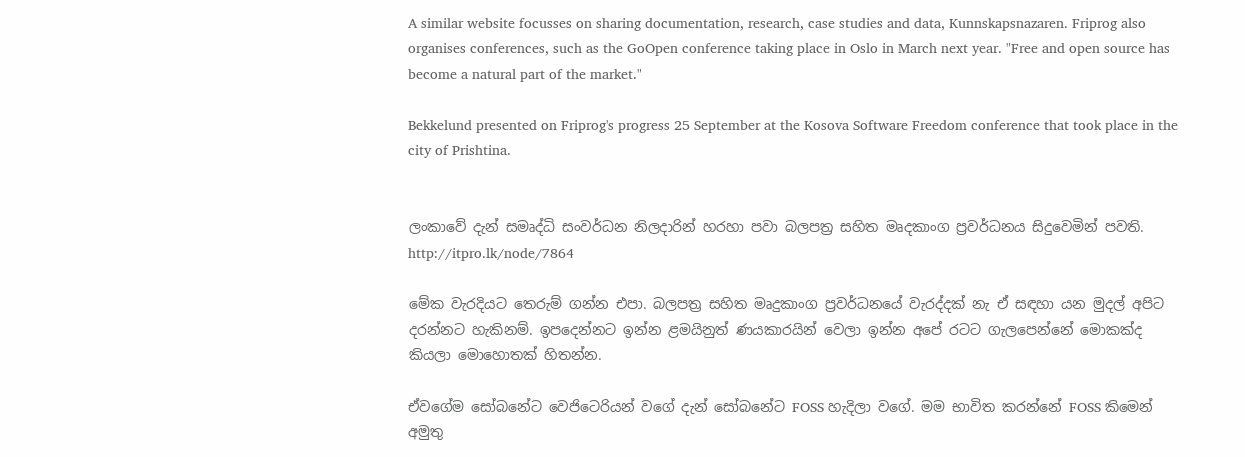A similar website focusses on sharing documentation, research, case studies and data, Kunnskapsnazaren. Friprog also organises conferences, such as the GoOpen conference taking place in Oslo in March next year. "Free and open source has become a natural part of the market."

Bekkelund presented on Friprog's progress 25 September at the Kosova Software Freedom conference that took place in the city of Prishtina.


ලංකාවේ දැන් සමෘද්ධි සංවර්ධන නිලදාරින් හරහා පවා බලපත්‍ර සහිත මෘදකාංග ප්‍රවර්ධනය සිදුවෙමින් පවති.
http://itpro.lk/node/7864

මේක වැරදියට තෙරුම් ගන්න එපා. බලපත්‍ර සහිත මෘදුකාංග ප්‍රවර්ධනයේ වැරද්දක් නැ ඒ සඳහා යන මුදල් අපිට දරන්නට හැකිනම්. ඉපදෙන්නට ඉන්න ළමයිනුත් ණයකාරයින් වෙලා ඉන්න අපේ රටට ගැලපෙන්නේ මොකක්ද කියලා මොහොතක් හිතන්න.

ඒවගේම සෝබනේට වෙජිටෙරියන් වගේ දැන් සෝබනේට FOSS හැදිලා වගේ. මම භාවිත කරන්නේ FOSS කිමෙන් අමුතු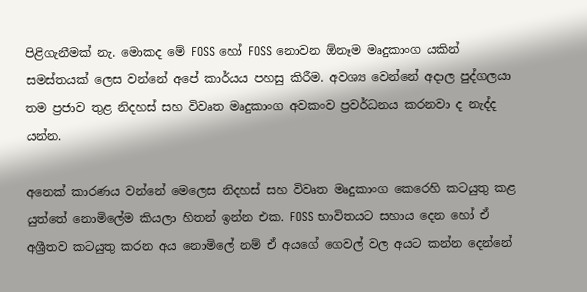පිළිගැනීමක් නැ. මොකද මේ FOSS හෝ FOSS නොවන ඕනෑම මෘදුකාංග යකින් සමස්තයක් ලෙස වන්නේ අපේ කාර්යය පහසු කිරීම. අවශ්‍ය වෙන්නේ අදාල පුද්ගලයා තම ප්‍රජාව තුළ නිදහස් සහ විවෘත මෘදුකාංග අවකංව ප්‍රවර්ධනය කරනවා ද නැද්ද යන්න.

අනෙක් කාරණය වන්නේ මෙලෙස නිදහස් සහ විවෘත මෘදුකාංග කෙරෙහි කටයුතු කළ යුත්තේ නොමිලේම කියලා හිතන් ඉන්න එක. FOSS භාවිතයට සහාය දෙන හෝ ඒ අශ්‍රීතව කටයුතු කරන අය නොමිලේ නම් ඒ අයගේ ගෙවල් වල අයට කන්න දෙන්නේ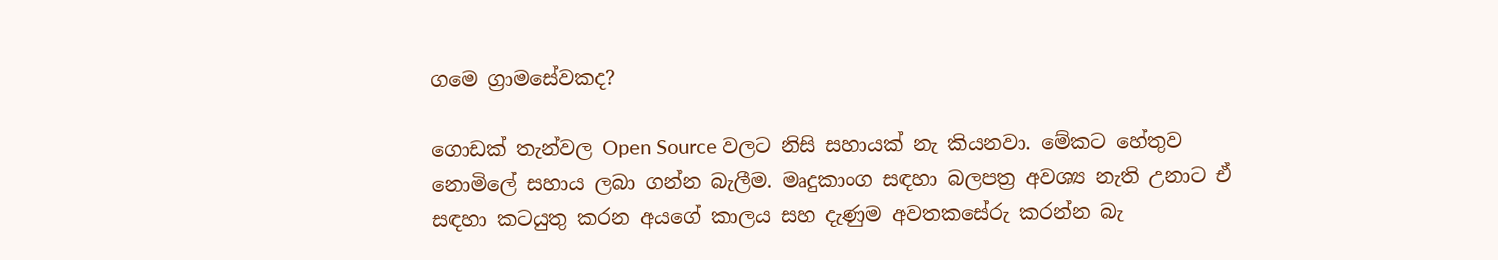ගමෙ ග්‍රාමසේවකද?

ගොඩක් තැන්වල Open Source වලට නිසි සහායක් නැ කියනවා. මේකට හේතුව නොමිලේ සහාය ලබා ගන්න බැලීම. මෘදුකාංග සඳහා බලපත්‍ර අවශ්‍ය නැති උනාට ඒ සඳහා කටයුතු කරන අයගේ කාලය සහ දැණුම අවතකසේරු කරන්න බැ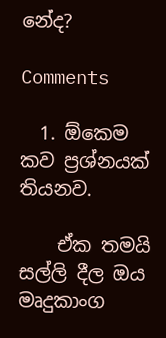නේද?

Comments

  1. ඕකෙම කව ප්‍රශ්නයක් තියනව.

    ඒක තමයි සල්ලි දීල ඔය මෘදුකාංග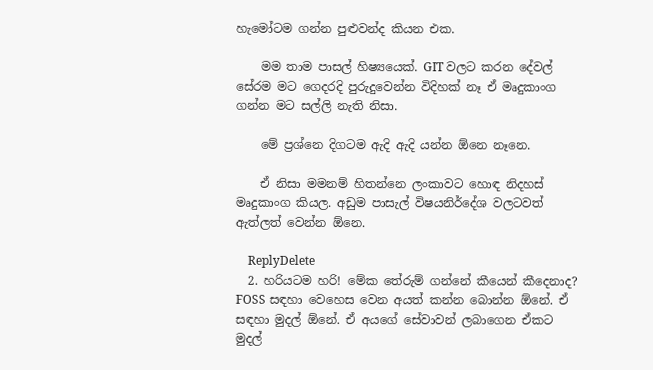හැමෝටම ගන්න පුළුවන්ද කියන එක.

    මම තාම පාසල් හිෂ්‍යයෙක්. GIT වලට කරන දේවල් සේරම මට ගෙදරදි පුරුදුවෙන්න විදිහක් නෑ ඒ මෘදුකාංග ගන්න මට සල්ලි නැති නිසා.

    මේ ප්‍රශ්නෙ දිගටම ඇදි ඇදි යන්න ඕනෙ නෑනෙ.

    ඒ නිසා මමනම් හිතන්නෙ ලංකාවට හොඳ නිදහස් මෘදුකාංග කියල. අඩුම පාසැල් විෂයනිර්දේශ වලටවත් ඇත්ලත් වෙන්න ඕනෙ.

    ReplyDelete
  2. හරියටම හරි! මේක තේරුම් ගන්නේ කීයෙන් කීදෙනාද? FOSS සඳහා වෙහෙස වෙන අයත් කන්න බොන්න ඕනේ. ඒ සඳහා මුදල් ඕනේ. ඒ අයගේ සේවාවන් ලබාගෙන ඒකට මුදල්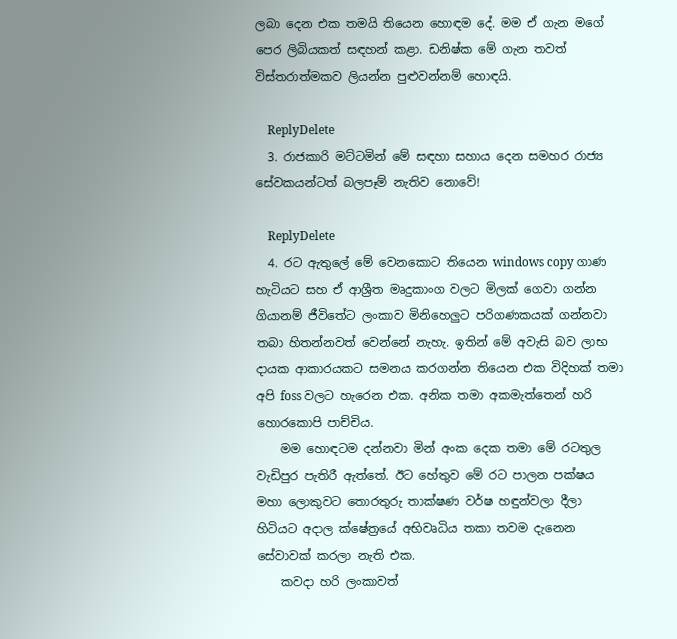ලබා දෙන එක තමයි තියෙන හොඳම දේ. මම ඒ ගැන මගේ පෙර ලිබියකත් සඳහන් කළා. ඩනිෂ්ක මේ ගැන තවත් විස්තරාත්මකව ලියන්න පුළුවන්නම් හොඳයි.

    ReplyDelete
  3. රාජකාරි මට්ටමින් මේ සඳහා සහාය දෙන සමහර රාජ්‍ය සේවකයන්ටත් බලපෑම් නැතිව නොවේ!

    ReplyDelete
  4. රට ඇතුලේ මේ වෙනකොට තියෙන windows copy ගාණ හැටියට සහ ඒ ආශ්‍රීත මෘදුකාංග වලට මිලක් ගෙවා ගන්න ගියානම් ජීවිතේට ලංකාව මිනිහෙලුට පරිගණකයක් ගන්නවා තබා හිතන්නවත් වෙන්නේ නැහැ. ඉතින් මේ අවැසි බව ලාභ දායක ආකාරයකට සමනය කරගන්න තියෙන එක විදිහක් තමා අපි foss වලට හැරෙන එක. අනික තමා අකමැත්තෙන් හරි හොරකොපි පාච්චිය.
    මම හොඳටම දන්නවා මින් අංක දෙක තමා මේ රටතුල වැඩිපුර පැතිරී ඇත්තේ. ඊට හේතුව මේ රට පාලන පක්ෂය මහා ලොකුවට තොරතුරු තාක්ෂණ වර්ෂ හඳුන්වලා දීලා හිටියට අදාල ක්ෂේත්‍රයේ අභිවෘධිය තකා තවම දැනෙන සේවාවක් කරලා නැති එක.
    කවදා හරි ලංකාවත්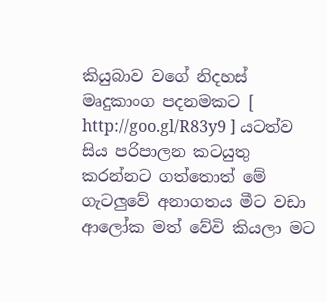කියුබාව වගේ නිදහස් මෘදුකාංග පදනමකට [ http://goo.gl/R83y9 ] යටත්ව සිය පරිපාලන කටයුතු කරන්නට ගත්තොත් මේ ගැටලුවේ අනාගතය මීට වඩා ආලෝක මත් වේවි කියලා මට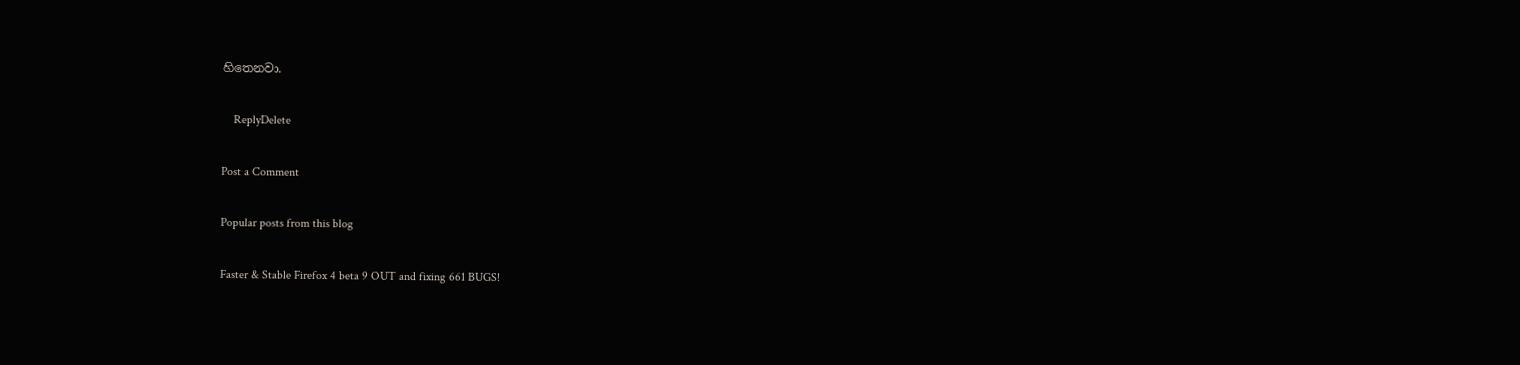හිතෙනවා.

    ReplyDelete

Post a Comment

Popular posts from this blog

Faster & Stable Firefox 4 beta 9 OUT and fixing 661 BUGS!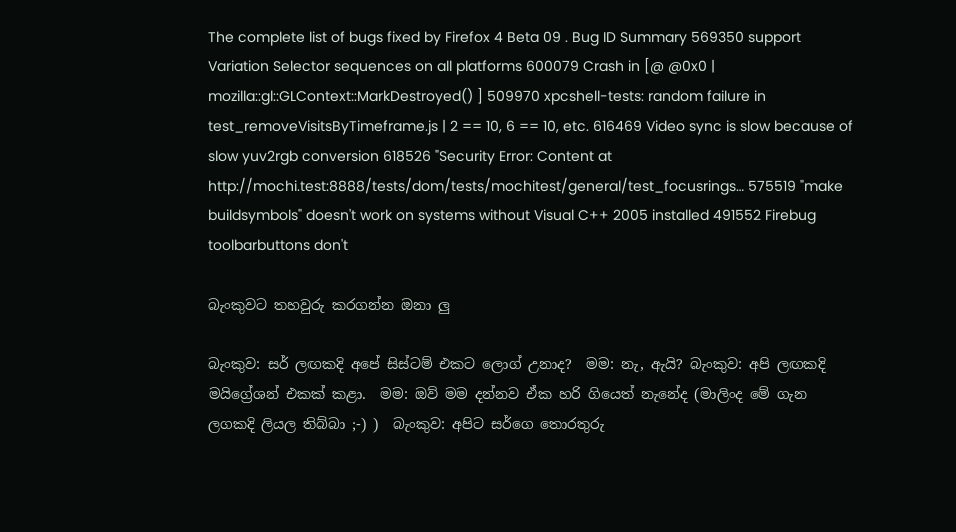The complete list of bugs fixed by Firefox 4 Beta 09 . Bug ID Summary 569350 support Variation Selector sequences on all platforms 600079 Crash in [@ @0x0 | mozilla::gl::GLContext::MarkDestroyed() ] 509970 xpcshell-tests: random failure in test_removeVisitsByTimeframe.js | 2 == 10, 6 == 10, etc. 616469 Video sync is slow because of slow yuv2rgb conversion 618526 "Security Error: Content at http://mochi.test:8888/tests/dom/tests/mochitest/general/test_focusrings… 575519 "make buildsymbols" doesn't work on systems without Visual C++ 2005 installed 491552 Firebug toolbarbuttons don't

බැංකුවට තහවුරු කරගන්න ඔනා ලු

බැංකුව: සර් ලඟකදි අපේ සිස්ටම් එකට ලොග් උනාද?  මම: නැ, ඇයි? බැංකුව: අපි ලඟකදි මයිග්‍රේශන් එකක් කළා.  මම: ඔව් මම දන්නව ඒක හරි ගියෙත් නැනේද (මාලිංද මේ ගැන ලගකදි ලියල තිබ්බා ;-) )  බැංකුව: අපිට සර්ගෙ තොරතුරු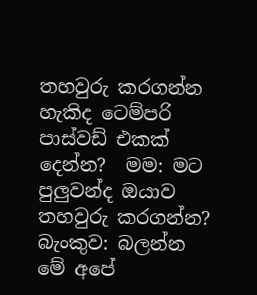තහවුරු කරගන්න හැකිද ටෙම්පරි පාස්වඩ් එකක් දෙන්න?  මම: මට පුලුවන්ද ඔයාව තහවුරු කරගන්න?  බැංකුව: බලන්න මේ අපේ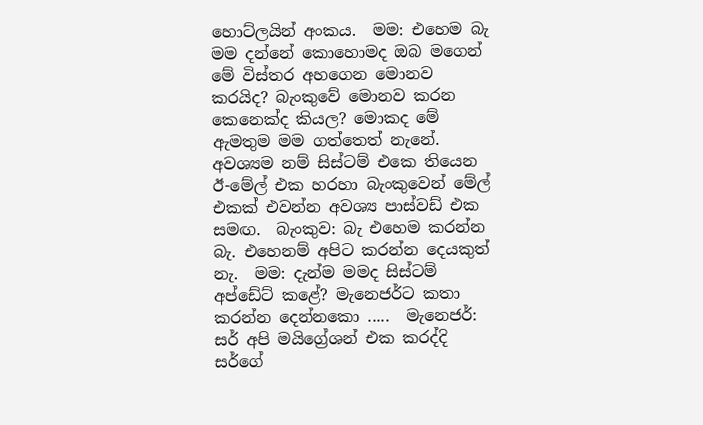හොට්ලයින් අංකය.  මම: එහෙම බැ මම දන්නේ කොහොමද ඔබ මගෙන් මේ විස්තර අහගෙන මොනව කරයිද? බැංකුවේ මොනව කරන කෙනෙක්ද කියල? මොකද මේ ඇමතුම මම ගත්තෙත් නැනේ.  අවශ්‍යම නම් සිස්ටම් එකෙ තියෙන ඊ-මේල් එක හරහා බැංකුවෙන් මේල් එකක් එවන්න අවශ්‍ය පාස්වඩ් එක සමඟ.  බැංකුව: බැ එහෙම කරන්න බැ. එහෙනම් අපිට කරන්න දෙයකුත් නැ.  මම: දැන්ම මමද සිස්ටම් අප්ඩේට් කළේ? මැනෙජර්ට කතා කරන්න දෙන්නකො .....  මැනෙජර්: සර් අපි මයිග්‍රේශන් එක කරද්දි සර්ගේ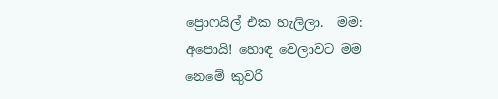ප්‍රොෆයිල් එක හැලිලා.  මම: අපොයි! හොඳ වෙලාවට මම නෙමේ කුවරි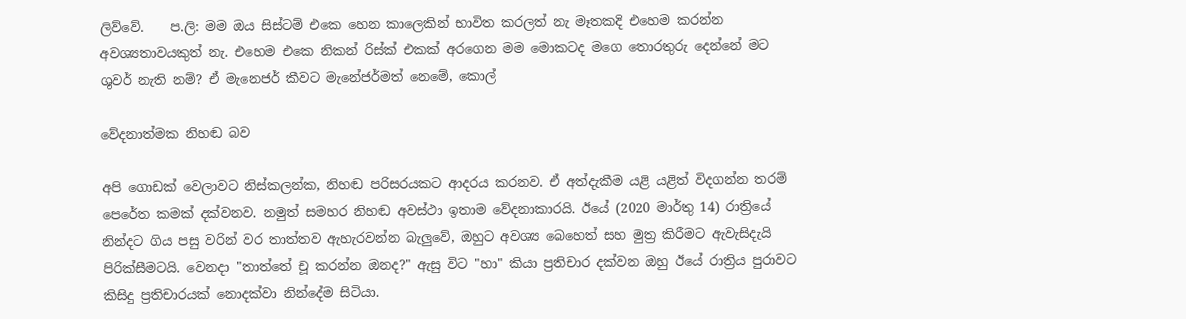ලිව්වේ.    ප.ලි: මම ඔය සිස්ටම් එකෙ හෙන කාලෙකින් භාවිත කරලත් නැ මෑතකදි එහෙම කරන්න අවශ්‍යතාවයකුත් නැ. එහෙම එකෙ නිකන් රිස්ක් එකක් අරගෙන මම මොකටද මගෙ තොරතුරු දෙන්නේ මට ශුවර් නැති නම්? ඒ මැනෙජර් කීවට මැනේජර්මත් නෙමේ, කොල්

වේදනාත්මක නිහඬ බව

අපි ගොඩක් වෙලාවට නිස්කලන්ක, නිහඬ පරිසරයකට ආදරය කරනව. ඒ අත්දැකීම යළි යළිත් විදගන්න තරම් පෙරේත කමක් දක්වනව. නමුත් සමහර නිහඬ අවස්ථා ඉතාම වේදනාකාරයි. ඊයේ (2020 මාර්තු 14) රාත්‍රියේ  නින්දට ගිය පසු වරින් වර තාත්තව ඇහැරවන්න බැලුවේ, ඔහුට අවශ්‍ය බෙහෙත් සහ මුත්‍ර කිරීමට ඇවැසිදැයි පිරික්සීමටයි. වෙනදා "තාත්තේ චූ කරන්න ඔනද?" ඇසු විට "හා" කියා ප්‍රතිචාර දක්වන ඔහු ඊයේ රාත්‍රිය පුරාවට කිසිදු ප්‍රතිචාරයක් නොදක්වා නින්දේම සිටියා.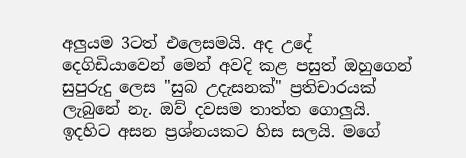අලුයම 3ටත් එලෙසමයි. අද උදේ දෙගිඩියාවෙන් මෙන් අවදි කළ පසුත් ඔහුගෙන් සුපුරුදු ලෙස "සුබ උදැසනක්" ප්‍රතිචාරයක් ලැබුනේ නැ. ඔව් දවසම තාත්ත ගොලුයි. ඉදහිට අසන ප්‍රශ්නයකට හිස සලයි. මගේ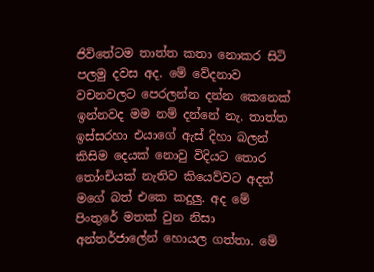ජිවිතේටම තාත්ත කතා නොකර සිටි පලමු දවස අද. මේ වේදනාව වචනවලට පෙරලන්න දන්න කෙනෙක් ඉන්නවද මම නම් දන්නේ නැ. තාත්ත ඉස්සරහා එයාගේ ඇස් දිහා බලන් කිසිම දෙයක් නොවු විදියට තොර තෝංචියක් නැතිව කියෙව්වට අදත් මගේ බත් එකෙ කදුලු. අද මේ පිංතුරේ මතක් වුන නිසා අන්තර්ජාලේන් හොයල ගත්තා. මේ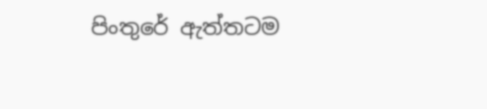පිංතුරේ ඇත්තටම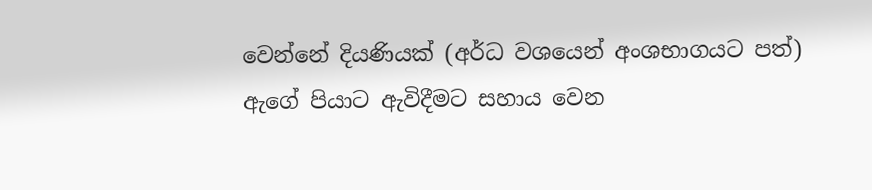වෙන්නේ දියණියක් (අර්ධ වශයෙන් අංශභාගයට පත්) ඇගේ පියාට ඇවිදීමට සහාය වෙන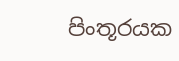පිංතූරයක